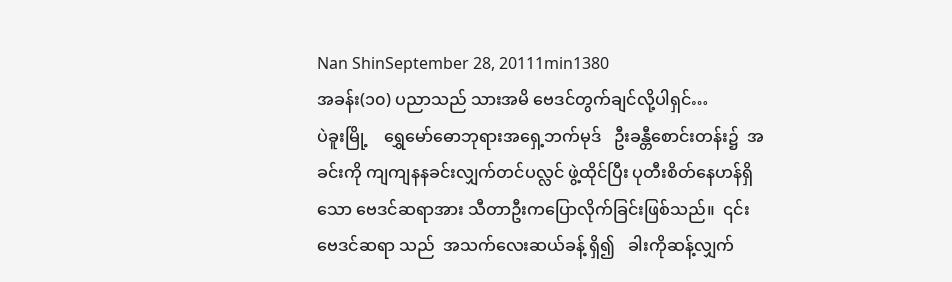Nan ShinSeptember 28, 20111min1380
အခန်း(၁၀) ပညာသည် သားအမိ ဗေဒင်တွက်ချင်လို့ပါရှင်…                                                                                                                                                                 ပဲခူးမြို့    ရွှေမော်ဓောဘုရားအရှေ့ဘက်မုဒ်   ဦးခန္တီစောင်းတန်း၌  အခင်းကို ကျကျနနခင်းလျှက်တင်ပလ္လင် ဖွဲ့ထိုင်ပြီး ပုတီးစိတ်နေဟန်ရှိသော ဗေဒင်ဆရာအား သီတာဦးကပြောလိုက်ခြင်းဖြစ်သည်။  ၎င်းဗေဒင်ဆရာ သည်  အသက်လေးဆယ်ခန့် ရှိ၍   ခါးကိုဆန့်လျှက်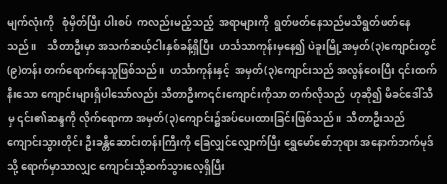မျက်လုံးကို   စုံမှိတ်ပြီး ပါးစပ်  ကလည်းမည့်သည့်  အရာများကို  ရွတ်ဖတ်နေသည်မသိရွတ်ဖတ်နေသည်။    သီတာဦးမှာ အသက်ဆယ့်ငါးနှစ်ခန့်ရှိပြီး  ဟင်္သသာကုန်းမှနေ၍ ပဲခူးမြို့အမှတ်(၃)ကျောင်းတွင် (၉)တန်း တက်ရောက်နေသူဖြစ်သည်။  ဟင်္သာကုန်းနှင့်  အမှတ်(၃)ကျောင်းသည် အလွန်ဝေးပြီး ၎င်းထက်နီးသော ကျောင်းများရှိပါသော်လည်း သီတာဦးက၎င်းကျောင်းကိုသာ တက်လိုသည်  ဟုဆို၍ မိခင်ဒေါ်သီမှ ၎င်း၏ဆန္ဒကို လိုက်ရောကာ အမှတ်(၃)ကျောင်း၌အပ်ပေးထားခြင်းဖြစ်သည်။  သီတာဦးသည် ကျောင်းသွားတိုင်း ဦးခန္တီဆောင်းတန်းကြီးကို ခြေလျှင်လျှောက်ပြီး ရွှေမော်ဓော်ဘုရား အနောက်ဘက်မုဒ် သို့ ရောက်မှာသာလျှင ကျောင်းသို့ဆက်သွားလေ့ရှိပြီး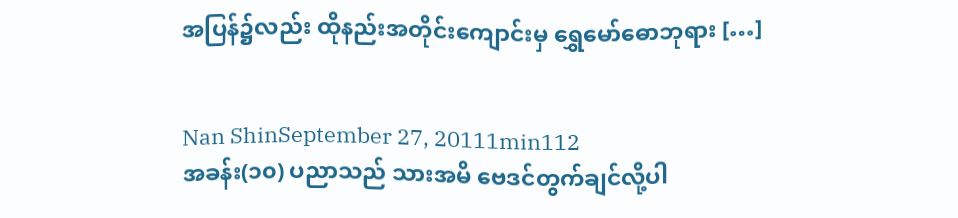အပြန်၌လည်း ထိုနည်းအတိုင်းကျောင်းမှ ရွှေမော်ဓောဘုရား […]


Nan ShinSeptember 27, 20111min112
အခန်း(၁၀) ပညာသည် သားအမိ ဗေဒင်တွက်ချင်လို့ပါ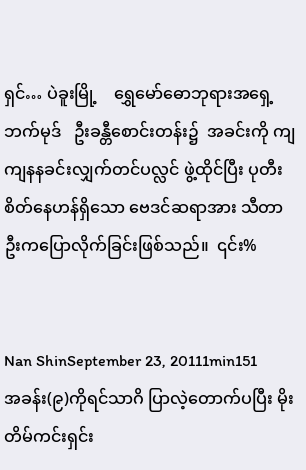ရှင်… ပဲခူးမြို့    ရွှေမော်ဓောဘုရားအရှေ့ဘက်မုဒ်   ဦးခန္တီစောင်းတန်း၌  အခင်းကို ကျကျနနခင်းလျှက်တင်ပလ္လင် ဖွဲ့ထိုင်ပြီး ပုတီးစိတ်နေဟန်ရှိသော ဗေဒင်ဆရာအား သီတာဦးကပြောလိုက်ခြင်းဖြစ်သည်။  ၎င်း%


Nan ShinSeptember 23, 20111min151
အခန်း(၉)ကိုရင်သာဂိ ပြာလဲ့တောက်ပပြီး မိုးတိမ်ကင်းရှင်း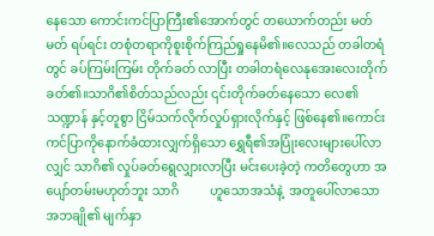နေသော ကောင်းကင်ပြာကြီး၏အောက်တွင် တယောက်တည်း မတ်မတ် ရပ်ရင်း တစုံတရာကိုစူးစိုက်ကြည်ရှုနေမိ၏။လေသည် တခါတရံတွင် ခပ်ကြမ်းကြမ်း တိုက်ခတ် လာပြီး တခါတရံလေနုအေးလေးတိုက်ခတ်၏။သာဂိ၏စိတ်သည်လည်း ၎င်းတိုက်ခတ်နေသော လေ၏ သဏ္ဍာန် နှင့်တူစွာ ငြိမ်သက်လိုက်လှုပ်ရှားလိုက်နှင့် ဖြစ်နေ၏။ကောင်းကင်ပြာကိုနောက်ခံထားလျှက်ရှိသော ရွှေရီ၏အပြုံးလေးများပေါ်လာလျှင် သာဂိ၏ လှုပ်ခတ်ရွေလျှားလာပြီး မင်းပေးခဲ့တဲ့ ကတိတွေဟာ အပျော်တမ်းမဟုတ်ဘူး သာဂိ          ဟူသောအသံနဲ့  အတူပေါ်လာသော   အဘချို၏ မျက်နှာ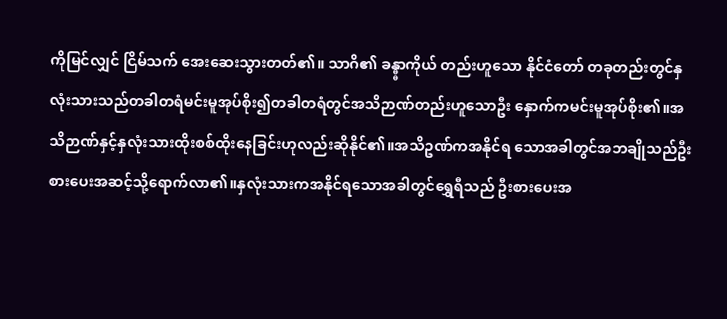ကိုမြင်လျှင် ငြိမ်သက် အေးဆေးသွားတတ်၏။ သာဂိ၏ ခန္ဓ္ဓာကိုယ် တည်းဟူသော နိုင်ငံတော် တခုတည်းတွင်နှလုံးသားသည်တခါတရံမင်းမူအုပ်စိုး၍တခါတရံတွင်အသိဉာဏ်တည်းဟူသောဦး နှောက်ကမင်းမူအုပ်စိုး၏။အသိဉာဏ်နှင့်နှလုံးသားထိုးစစ်ထိုးနေခြင်းဟုလည်းဆိုနိုင်၏။အသိဥဏ်ကအနိုင်ရ သောအခါတွင်အဘချိုသည်ဦးစားပေးအဆင့်သို့ရောက်လာ၏။နှလုံးသားကအနိုင်ရသောအခါတွင်ရွှေရီသည် ဦးစားပေးအ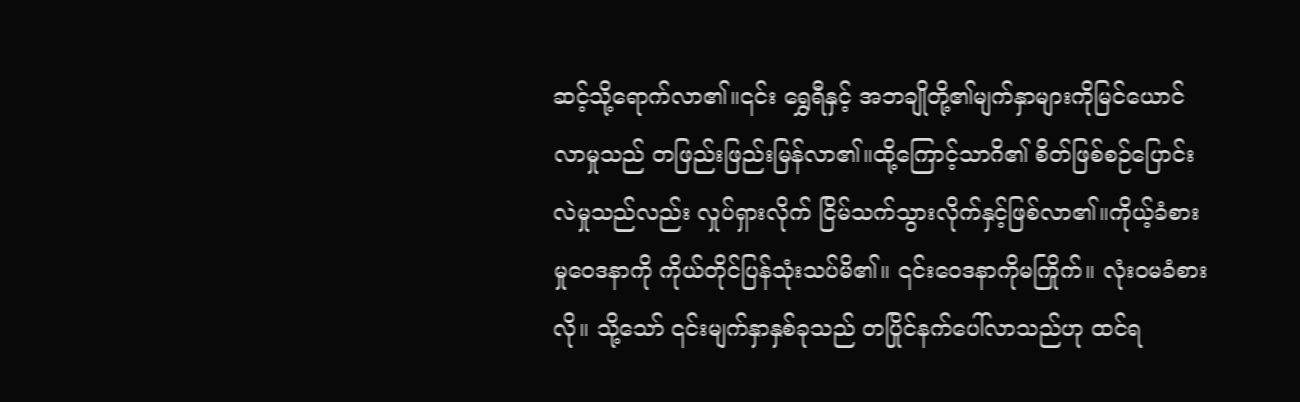ဆင့်သို့ရောက်လာ၏။၎င်း ရွှေရီနှင့် အဘချိုတို့၏မျက်နှာများကိုမြင်ယောင်လာမှုသည် တဖြည်းဖြည်းမြန်လာ၏။ထို့ကြောင့်သာဂိ၏ စိတ်ဖြစ်စဉ်ပြောင်းလဲမှုသည်လည်း လှုပ်ရှားလိုက် ငြိမ်သက်သွားလိုက်နှင့်ဖြစ်လာ၏။ကိုယ့်ခံစားမှုဝေဒနာကို ကိုယ်တိုင်ပြန်သုံးသပ်မိ၏။ ၎င်းဝေဒနာကိုမကြိုက်။ လုံးဝမခံစားလို။ သို့သော် ၎င်းမျက်နှာနှစ်ခုသည် တပြိုင်နက်ပေါ်လာသည်ဟု ထင်ရ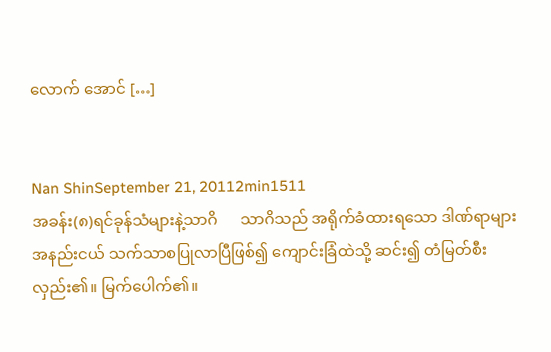လောက် အောင် […]


Nan ShinSeptember 21, 20112min1511
အခန်း(၈)ရင်ခုန်သံများနဲ့သာဂိ      သာဂိသည် အရိုက်ခံထားရသော ဒါဏ်ရာများ အနည်းငယ် သက်သာစပြုလာပြီဖြစ်၍ ကျောင်းခြံထဲသို့ ဆင်း၍ တံမြတ်စီးလှည်း၏။ မြက်ပေါက်၏။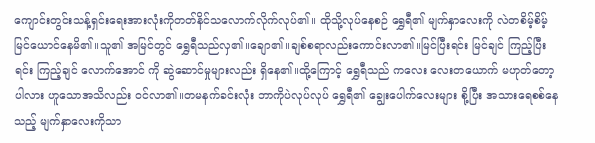ကျောင်းတွင်းသန့်ရှင်းရေးအားလုံးကိုတတ်နိင်သလောက်လိုက်လုပ်၏။ ထိုသို့လုပ်နေစဉ် ရွှေရီ၏ မျက်နှာလေးကို လဲတစိမ့်စိမ့်မြင်ယောင်နေမိ၏။သူ၏ အမြင်တွင် ရွှေရီသည်လှ၏။ချော၏။ချစ်စရာလည်းကောင်းလာ၏။မြင်ပြီးရင်း မြင်ချင် ကြည့်ပြီးရင်း ကြည့်ချင် လောက်အောင် ကို ဆွဲဆောင်မှုများလည်း ရှိနေ၏။ထို့ကြောင့် ရွှေရီသည် ကလေး လေးတယောက် မဟုတ်တော့ပါလား ဟူသောအသိလည်း ဝင်လာ၏။တမနက်ခင်းလုံး ဘာကိုပဲလုပ်လုပ် ရွှေရီ၏ ချွေးပေါက်လေးများ စို့ပြီး အသားရေစစ်နေသည့် မျက်နှာလေးကိုသာ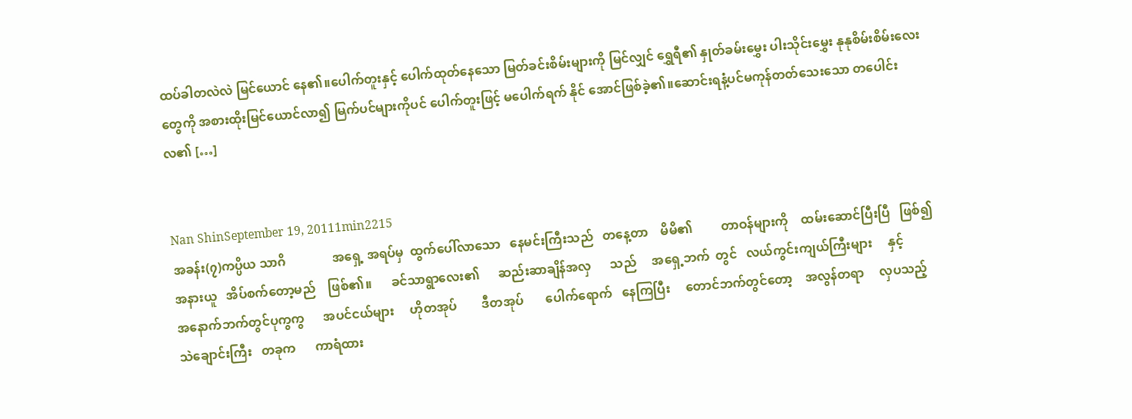ထပ်ခါတလဲလဲ မြင်ယောင် နေ၏။ပေါက်တူးနှင့် ပေါက်ထုတ်နေသော မြတ်ခင်းစိမ်းများကို မြင်လျှင် ရွှေရီ၏ နှုတ်ခမ်းမွှေး ပါးသိုင်းမွှေး နုနုစိမ်းစိမ်းလေးတွေကို အစားထိုးမြင်ယောင်လာ၍ မြက်ပင်များကိုပင် ပေါက်တူးဖြင့် မပေါက်ရက် နိုင် အောင်ဖြစ်ခဲ့၏။ဆောင်းရနံ့ပင်မကုန်တတ်သေးသော တပေါင်းလ၏ […]


Nan ShinSeptember 19, 20111min2215
အခန်း(၇)ကပ္ပိယ သာဂိ               အရှေ့ အရပ်မှ  ထွက်ပေါ်လာသော   နေမင်းကြီးသည်   တနေ့တာ    မိမိ၏         တာဝန်များကို    ထမ်းဆောင်ပြီးပြီ   ဖြစ်၍   အနားယူ   အိပ်စက်တော့မည်    ဖြစ်၏။      ခင်သာရွာလေး၏      ဆည်းဆာချိန်အလှ      သည်     အရှေ့ဘက်  တွင်   လယ်ကွင်းကျယ်ကြီးများ     နှင့်         အနောက်ဘက်တွင်ပုကွကွ      အပင်ငယ်များ     ဟိုတအုပ်        ဒီတအုပ်       ပေါက်ရောက်   နေကြပြီး     တောင်ဘက်တွင်တော့    အလွန်တရာ     လှပသည့်      သဲချောင်းကြီး   တခုက      ကာရံထား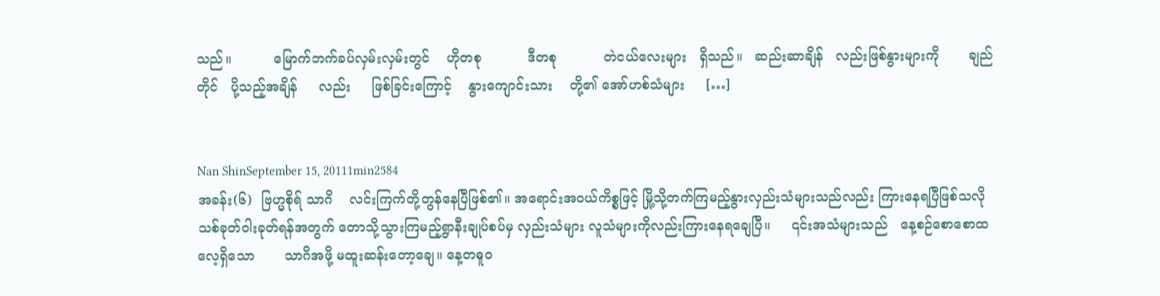သည်။          မြောက်ဘက်ခပ်လှမ်းလှမ်းတွင်    ဟိုတစု           ဒီတစု           တဲငယ်လေးများ   ရှိသည်။   ဆည်းဆာချိန်   လည်းဖြစ်နွားများကို       ချည်တိုင်   ပို့သည့်အချိန်     လည်း     ဖြစ်ခြင်းကြောင့်    နွားကျောင်းသား    တို့၏ အော်ဟစ်သံများ     […]


Nan ShinSeptember 15, 20111min2584
အခန်း(၆)  ဗြဟ္မစိုရ် သာဂိ    လင်းကြက်တို့တွန်နေပြီဖြစ်၏။ အရောင်းအဝယ်ကိစ္စဖြင့် မြို့သို့တက်ကြမည့်နွားလှည်းသံများသည်လည်း ကြားနေရပြီဖြစ်သလို သစ်ခုတ်ဝါးခုတ်ရန်အတွက် တောသို့သွားကြမည့်ရွာနီးချုပ်စပ်မှ လှည်းသံများ လူသံများကိုလည်းကြားနေရချေပြီ။     ၎င်းအသံများသည်   နေ့စဉ်စောစောထလေ့ရှိသော       သာဂိအဖို့ မထူးဆန်းတော့ချေ။ နေ့တဓူဝ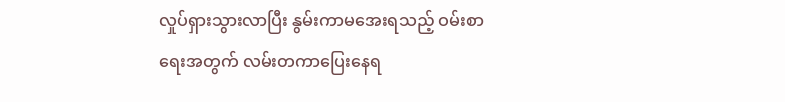လှုပ်ရှားသွားလာပြီး နွမ်းကာမအေးရသည့် ဝမ်းစာရေးအတွက် လမ်းတကာပြေးနေရ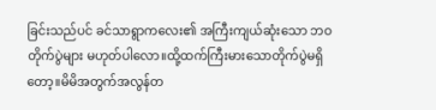ခြင်းသည်ပင် ခင်သာရွာကလေး၏ အကြီးကျယ်ဆုံးသော ဘဝတိုက်ပွဲများ မဟုတ်ပါလော။ထို့ထက်ကြီးမားသောတိုက်ပွဲမရှိတော့။မိမိအတွက်အလွန်တ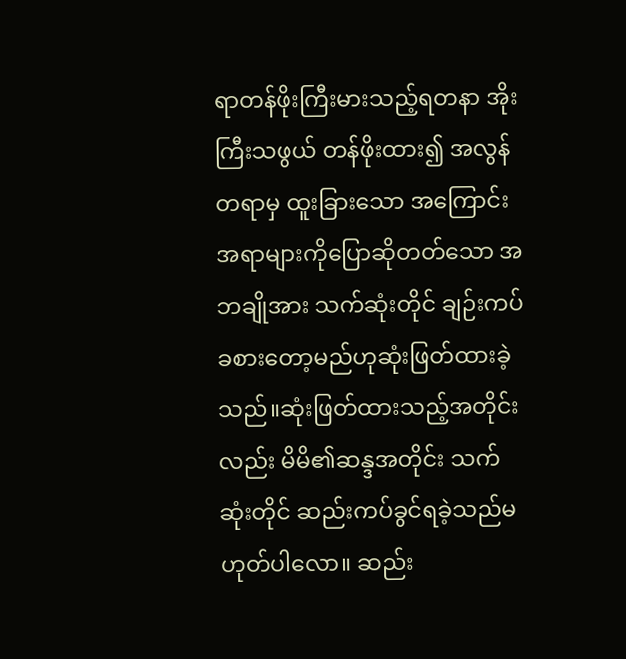ရာတန်ဖိုးကြီးမားသည့်ရတနာ အိုးကြီးသဖွယ် တန်ဖိုးထား၍ အလွန်တရာမှ ထူးခြားသော အကြောင်းအရာများကိုပြောဆိုတတ်သော အဘချိုအား သက်ဆုံးတိုင် ချဉ်းကပ်ခစားတော့မည်ဟုဆုံးဖြတ်ထားခဲ့သည်။ဆုံးဖြတ်ထားသည့်အတိုင်းလည်း မိမိ၏ဆန္ဒအတိုင်း သက်ဆုံးတိုင် ဆည်းကပ်ခွင်ရခဲ့သည်မဟုတ်ပါလော။ ဆည်း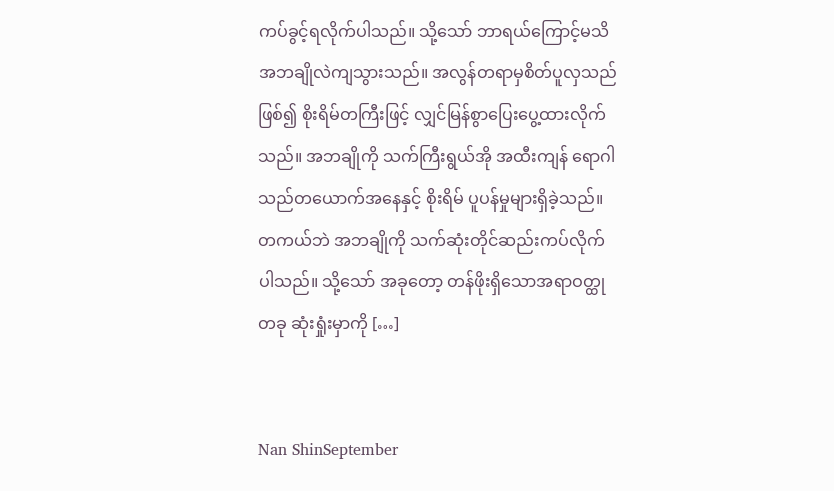ကပ်ခွင့်ရလိုက်ပါသည်။ သို့သော် ဘာရယ်ကြောင့်မသိ အဘချိုလဲကျသွားသည်။ အလွန်တရာမှစိတ်ပူလှသည်ဖြစ်၍ စိုးရိမ်တကြီးဖြင့် လျှင်မြန်စွာပြေးပွေ့ထားလိုက်သည်။ အဘချိုကို သက်ကြီးရွယ်အို အထီးကျန် ရောဂါသည်တယောက်အနေနှင့် စိုးရိမ် ပူပန်မှုများရှိခဲ့သည်။ တကယ်ဘဲ အဘချိုကို သက်ဆုံးတိုင်ဆည်းကပ်လိုက်ပါသည်။ သို့သော် အခုတော့ တန်ဖိုးရှိသောအရာဝတ္ထုတခု ဆုံးရှုံးမှာကို […]


Nan ShinSeptember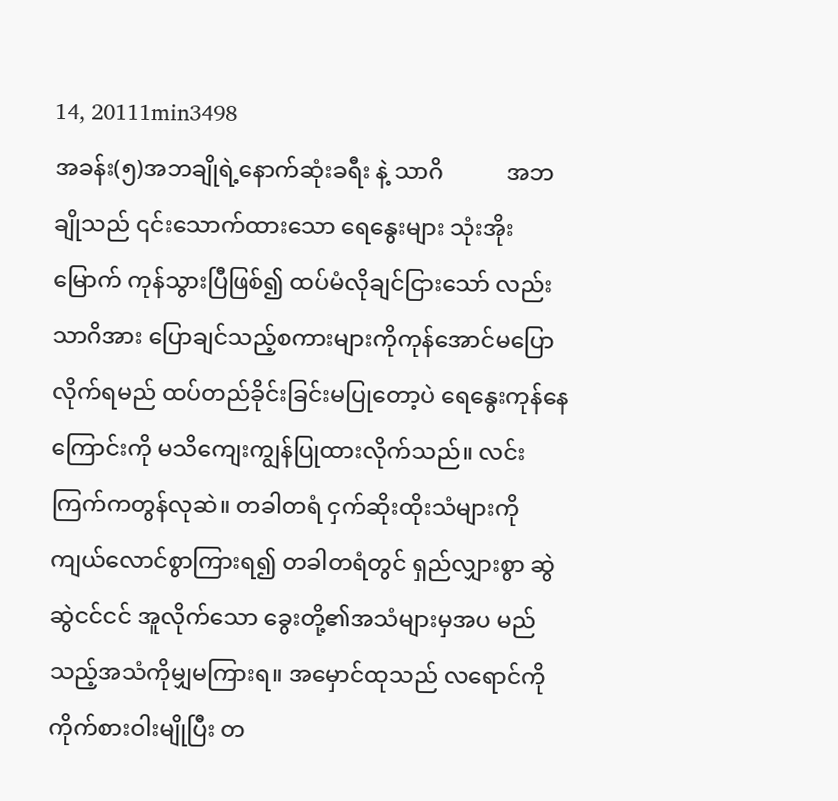14, 20111min3498
အခန်း(၅)အဘချိုရဲ့နောက်ဆုံးခရီး နဲ့ သာဂိ           အဘချိုသည် ၎င်းသောက်ထားသော ရေနွေးများ သုံးအိုးမြောက် ကုန်သွားပြီဖြစ်၍ ထပ်မံလိုချင်ငြားသော် လည်း သာဂိအား ပြောချင်သည့်စကားများကိုကုန်အောင်မပြောလိုက်ရမည် ထပ်တည်ခိုင်းခြင်းမပြုတော့ပဲ ရေနွေးကုန်နေကြောင်းကို မသိကျေးကျွန်ပြုထားလိုက်သည်။ လင်းကြက်ကတွန်လုဆဲ။ တခါတရံ ငှက်ဆိုးထိုးသံများကို ကျယ်လောင်စွာကြားရ၍ တခါတရံတွင် ရှည်လျှားစွာ ဆွဲဆွဲငင်ငင် အူလိုက်သော ခွေးတို့၏အသံများမှအပ မည်သည့်အသံကိုမျှမကြားရ။ အမှောင်ထုသည် လရောင်ကို ကိုက်စားဝါးမျိုပြီး တ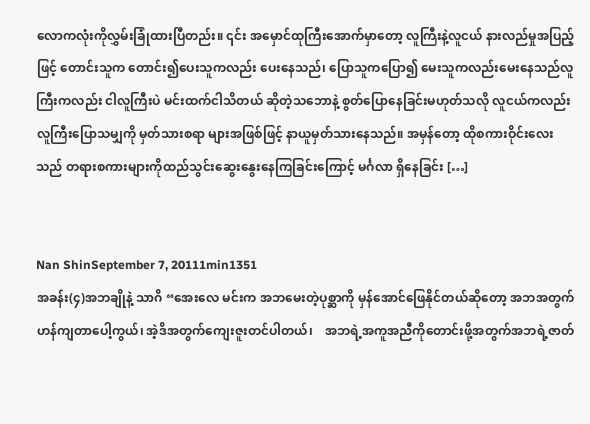လောကလုံးကိုလွှမ်းခြုံထားပြီတည်း။ ၎င်း အမှောင်ထုကြီးအောက်မှာတော့ လူကြီးနဲ့လူငယ် နားလည်မှုအပြည့် ဖြင့် တောင်းသူက တောင်း၍ပေးသူကလည်း ပေးနေသည်၊ ပြောသူကပြော၍ မေးသူကလည်းမေးနေသည်လူကြီးကလည်း ငါလူကြီးပဲ မင်းထက်ငါသိတယ် ဆိုတဲ့သဘောနဲ့ စွတ်ပြောနေခြင်းမဟုတ်သလို လူငယ်ကလည်း လူကြီးပြောသမျှကို မှတ်သားစရာ များအဖြစ်ဖြင့် နာယူမှတ်သားနေသည်။ အမှန်တော့ ထိုစကားဝိုင်းလေးသည် တရားစကားများကိုထည်သွင်းဆွေးနွေးနေကြခြင်းကြောင့် မင်္ဂလာ ရှိနေခြင်း […]


Nan ShinSeptember 7, 20111min1351
အခန်း(၄)အဘချိုနဲ့ သာဂိ “အေးလေ မင်းက အဘမေးတဲ့ပုစ္ဆာကို မှန်အောင်ဖြေနိုင်တယ်ဆိုတော့ အဘအတွက် ဟန်ကျတာပေါ့ကွယ်၊ အဲ့ဒိအတွက်ကျေးဇူးတင်ပါတယ်၊    အဘရဲ့အကူအညီကိုတောင်းဖို့အတွက်အဘရဲ့ဇာတ်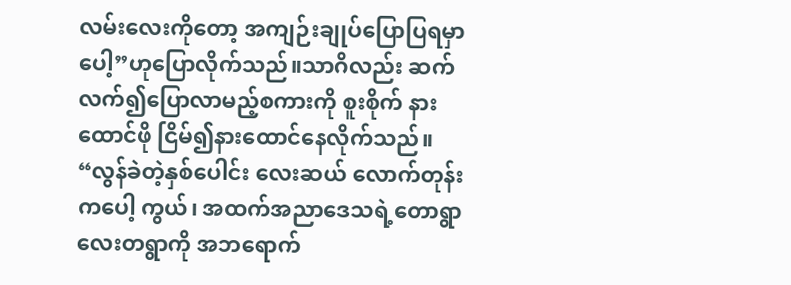လမ်းလေးကိုတော့ အကျဉ်းချုပ်ပြောပြရမှာပေါ့”ဟုပြောလိုက်သည်။သာဂိလည်း ဆက်လက်၍ပြောလာမည့်စကားကို စူးစိုက် နားထောင်ဖို ငြိမ်၍နားထောင်နေလိုက်သည်။ “လွန်ခဲတဲ့နှစ်ပေါင်း လေးဆယ် လောက်တုန်းကပေါ့ ကွယ်၊ အထက်အညာဒေသရဲ့တောရွာလေးတရွာကို အဘရောက်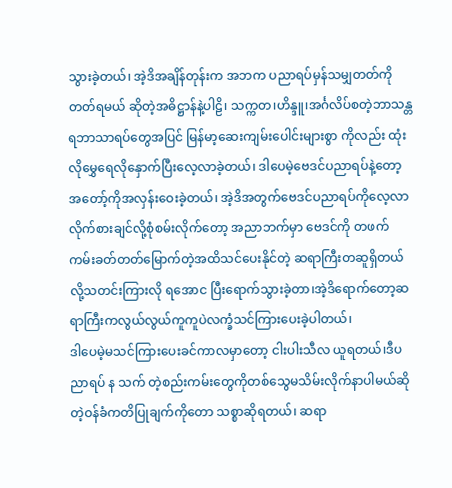သွားခဲ့တယ်၊ အဲ့ဒိအချိန်တုန်းက အဘက ပညာရပ်မှန်သမျှတတ်ကိုတတ်ရမယ် ဆိုတဲ့အဓိဋ္ဌာန်နဲ့ပါဠိ၊ သက္ကတ၊ဟိန္ဒူ၊အင်္ဂလိပ်စတဲ့ဘာသန္တရဘာသာရပ်တွေအပြင် မြန်မာ့ဆေးကျမ်းပေါင်းများစွာ ကိုလည်း ထုံးလိုမွှေရေလိုနှောက်ပြီးလေ့လာခဲ့တယ်၊ ဒါပေမဲ့ဗေဒင်ပညာရပ်နဲ့တော့ အတော့်ကိုအလှန်းဝေးခဲ့တယ်၊ အဲ့ဒိအတွက်ဗေဒင်ပညာရပ်ကိုလေ့လာလိုက်စားချင်လို့စုံစမ်းလိုက်တော့ အညာဘက်မှာ ဗေဒင်ကို တဖက် ကမ်းခတ်တတ်မြောက်တဲ့အထိသင်ပေးနိုင်တဲ့ ဆရာကြီးတဆူရှိတယ်လို့သတင်းကြားလို ရအောင ပြီးရောက်သွားခဲ့တာ၊အဲ့ဒိရောက်တော့ဆရာကြီးကလွယ်လွယ်ကူကူပဲလက္ခံသင်ကြားပေးခဲ့ပါတယ်၊                         ဒါပေမဲ့မသင်ကြားပေးခင်ကာလမှာတော့ ငါးပါးသီလ ယူရတယ်၊ဒီပညာရပ် န သက် တဲ့စည်းကမ်းတွေကိုတစ်သွေမသိမ်းလိုက်နာပါမယ်ဆိုတဲ့ဝန်ခံကတိပြုချက်ကိုတော သစ္စာဆိုရတယ်၊ ဆရာ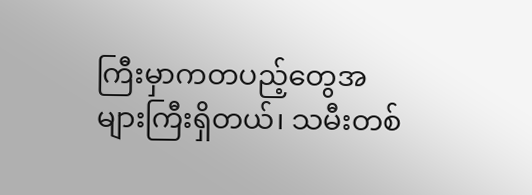ကြီးမှာကတပည့်တွေအများကြီးရှိတယ်၊ သမီးတစ်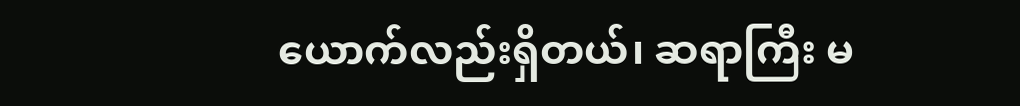ယောက်လည်းရှိတယ်၊ ဆရာကြီး မ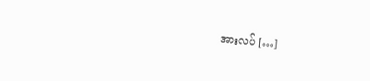အားလပ် […]